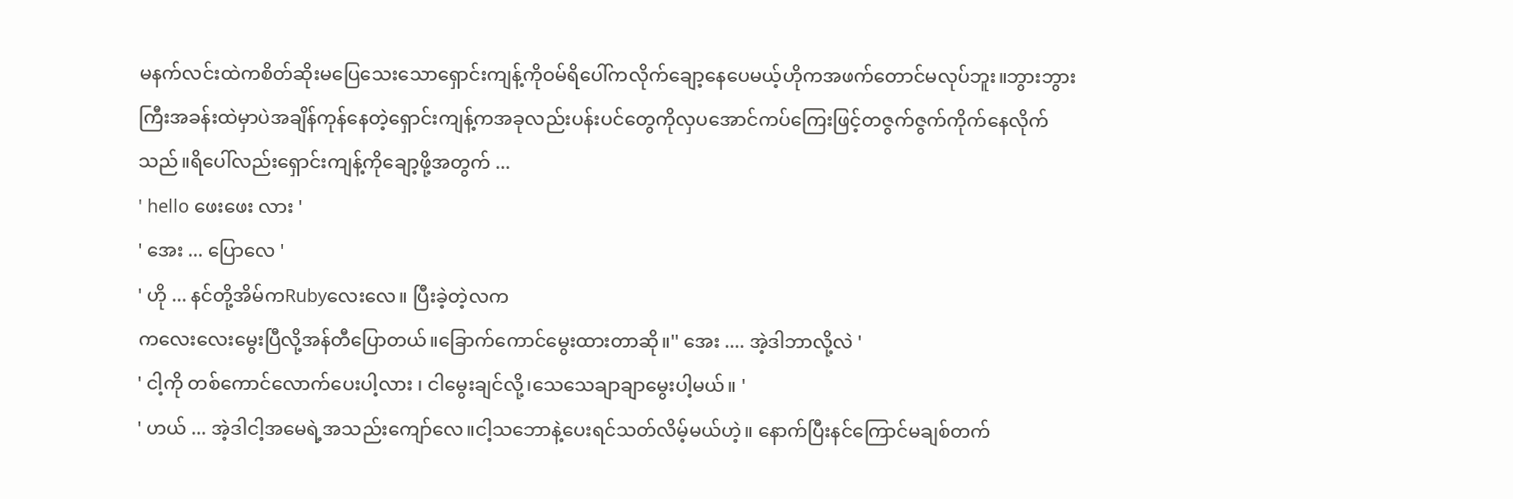မနက်လင်းထဲကစိတ်ဆိုးမပြေသေးသောရှောင်းကျန့်ကိုဝမ်ရိပေါ်ကလိုက်ချော့နေပေမယ့်ဟိုကအဖက်တောင်မလုပ်ဘူး။ဘွားဘွားကြီးအခန်းထဲမှာပဲအချိန်ကုန်နေတဲ့ရှောင်းကျန့်ကအခုလည်းပန်းပင်တွေကိုလှပအောင်ကပ်ကြေးဖြင့်တဇွက်ဇွက်ကိုက်နေလိုက်သည်။ရိပေါ်လည်းရှောင်းကျန့်ကိုချော့ဖို့အတွက် ...
' hello ဖေးဖေး လား '
' အေး ... ပြောလေ '
' ဟို ... နင်တို့အိမ်ကRubyလေးလေ။ ပြီးခဲ့တဲ့လက
ကလေးလေးမွေးပြီလို့အန်တီပြောတယ်။ခြောက်ကောင်မွေးထားတာဆို။'' အေး .... အဲ့ဒါဘာလို့လဲ '
' ငါ့ကို တစ်ကောင်လောက်ပေးပါ့လား ၊ ငါမွေးချင်လို့၊သေသေချာချာမွေးပါ့မယ်။ '
' ဟယ် ... အဲ့ဒါငါ့အမေရဲ့အသည်းကျော်လေ။ငါ့သဘောနဲ့ပေးရင်သတ်လိမ့်မယ်ဟဲ့။ နောက်ပြီးနင်ကြောင်မချစ်တက်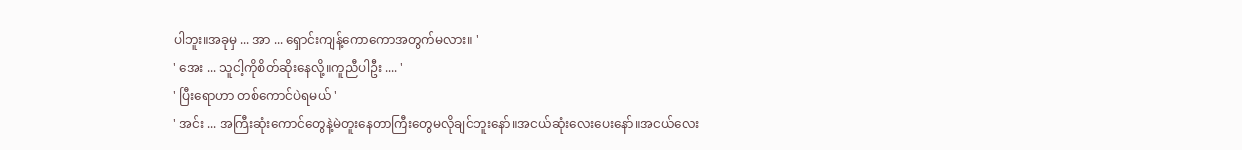ပါဘူး။အခုမှ ... အာ ... ရှောင်းကျန့်ကောကောအတွက်မလား။ '
' အေး ... သူငါ့ကိုစိတ်ဆိုးနေလို့။ကူညီပါဦး .... '
' ပြီးရောဟာ တစ်ကောင်ပဲရမယ် '
' အင်း ... အကြီးဆုံးကောင်တွေနဲ့မဲတူးနေတာကြီးတွေမလိုချင်ဘူးနော်။အငယ်ဆုံးလေးပေးနော်။အငယ်လေး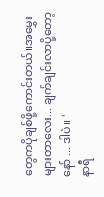တွေကပိုချစ်ဖို့ကောင်းတယ်။အမွှေးများတာလေး... ချက်ချင်းလာပို့တော့နော် ... ဒါပဲ။ '
နာရီ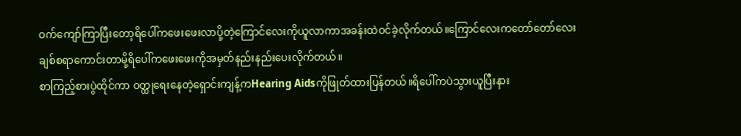ဝက်ကျော်ကြာပြီးတော့ရိပေါ်ကဖေးဖေးလာပို့တဲ့ကြောင်လေးကိုယူလာကာအခန်းထဲဝင်ခဲ့လိုက်တယ်။ကြောင်လေးကတော်တော်လေးချစ်စရာကောင်းတာမို့ရိပေါ်ကဖေးဖေးကိုအမှတ်နည်းနည်းပေးလိုက်တယ်။
စာကြည့်စားပွဲထိုင်ကာ ဝတ္ထုရေးနေတဲ့ရှောင်းကျန့်ကHearing Aidsကိုဖြုတ်ထားပြန်တယ်။ရိပေါ်ကပဲသွားယူပြီးနား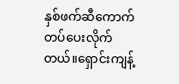နှစ်ဖက်ဆီကောက်တပ်ပေးလိုက်တယ်။ရှောင်းကျန့်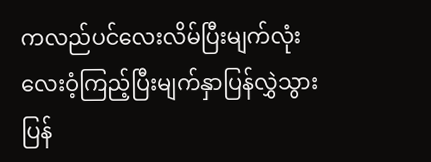ကလည်ပင်လေးလိမ်ပြီးမျက်လုံးလေးဝံ့ကြည့်ပြီးမျက်နှာပြန်လွှဲသွားပြန်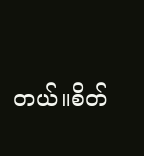တယ်။စိတ်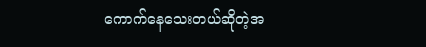ကောက်နေသေးတယ်ဆိုတဲ့အ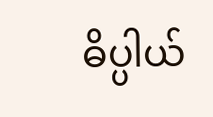ဓိပ္ပါယ်